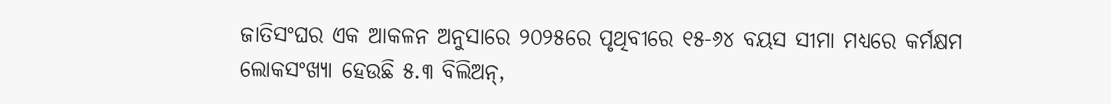ଜାତିସଂଘର ଏକ ଆକଳନ ଅନୁସାରେ ୨୦୨୫ରେ ପୃଥିବୀରେ ୧୫-୬୪ ବୟସ ସୀମା ମଧ୍ୟରେ କର୍ମକ୍ଷମ ଲୋକସଂଖ୍ୟା ହେଉଛି ୫.୩ ବିଲିଅନ୍,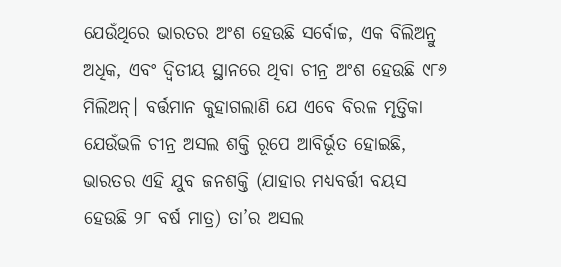ଯେଉଁଥିରେ ଭାରତର ଅଂଶ ହେଉଛି ସର୍ବୋଚ୍ଚ, ଏକ ବିଲିଅନ୍ରୁ ଅଧିକ, ଏବଂ ଦ୍ବିତୀୟ ସ୍ଥାନରେ ଥିବା ଚୀନ୍ର ଅଂଶ ହେଉଛି ୯୮୬ ମିଲିଅନ୍। ବର୍ତ୍ତମାନ କୁହାଗଲାଣି ଯେ ଏବେ ବିରଳ ମୃତ୍ତିକା ଯେଉଁଭଳି ଚୀନ୍ର ଅସଲ ଶକ୍ତି ରୂପେ ଆବିର୍ଭୂତ ହୋଇଛି, ଭାରତର ଏହି ଯୁବ ଜନଶକ୍ତି (ଯାହାର ମଧ୍ୟବର୍ତ୍ତୀ ବୟସ ହେଉଛି ୨୮ ବର୍ଷ ମାତ୍ର) ତା’ର ଅସଲ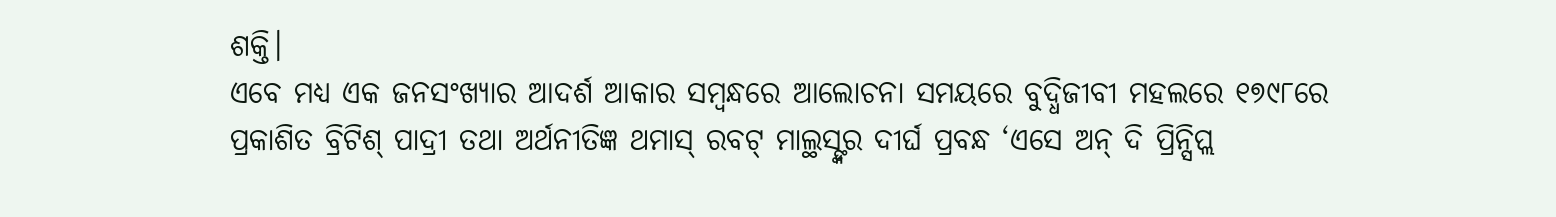ଶକ୍ତି।
ଏବେ ମଧ୍ୟ ଏକ ଜନସଂଖ୍ୟାର ଆଦର୍ଶ ଆକାର ସମ୍ବନ୍ଧରେ ଆଲୋଚନା ସମୟରେ ବୁଦ୍ଧିଜୀବୀ ମହଲରେ ୧୭୯୮ରେ ପ୍ରକାଶିତ ବ୍ରିଟିଶ୍ ପାଦ୍ରୀ ତଥା ଅର୍ଥନୀତିଜ୍ଞ ଥମାସ୍ ରବଟ୍ ମାଲ୍ଥସ୍ଙ୍କର ଦୀର୍ଘ ପ୍ରବନ୍ଧ ‘ଏସେ ଅନ୍ ଦି ପ୍ରିନ୍ସିପ୍ଲ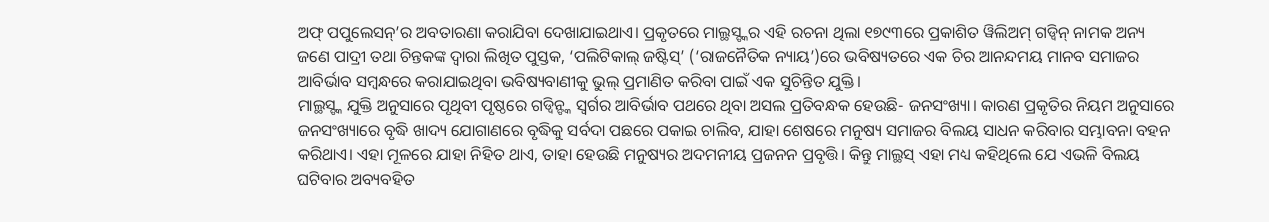ଅଫ୍ ପପୁଲେସନ୍’ର ଅବତାରଣା କରାଯିବା ଦେଖାଯାଇଥାଏ। ପ୍ରକୃତରେ ମାଲ୍ଥସ୍ଙ୍କର ଏହି ରଚନା ଥିଲା ୧୭୯୩ରେ ପ୍ରକାଶିତ ୱିଲିଅମ୍ ଗଡ୍ୱିନ୍ ନାମକ ଅନ୍ୟ ଜଣେ ପାଦ୍ରୀ ତଥା ଚିନ୍ତକଙ୍କ ଦ୍ବାରା ଲିଖିତ ପୁସ୍ତକ, ‘ପଲିଟିକାଲ୍ ଜଷ୍ଟିସ୍’ (‘ରାଜନୈତିକ ନ୍ୟାୟ’)ରେ ଭବିଷ୍ୟତରେ ଏକ ଚିର ଆନନ୍ଦମୟ ମାନବ ସମାଜର ଆବିର୍ଭାବ ସମ୍ବନ୍ଧରେ କରାଯାଇଥିବା ଭବିଷ୍ୟବାଣୀକୁ ଭୁଲ୍ ପ୍ରମାଣିତ କରିବା ପାଇଁ ଏକ ସୁଚିନ୍ତିତ ଯୁକ୍ତି।
ମାଲ୍ଥସ୍ଙ୍କ ଯୁକ୍ତି ଅନୁସାରେ ପୃଥିବୀ ପୃଷ୍ଠରେ ଗଡ୍ୱିନ୍ଙ୍କ ସ୍ବର୍ଗର ଆବିର୍ଭାବ ପଥରେ ଥିବା ଅସଲ ପ୍ରତିବନ୍ଧକ ହେଉଛି- ଜନସଂଖ୍ୟା। କାରଣ ପ୍ରକୃତିର ନିୟମ ଅନୁସାରେ ଜନସଂଖ୍ୟାରେ ବୃଦ୍ଧି ଖାଦ୍ୟ ଯୋଗାଣରେ ବୃଦ୍ଧିକୁ ସର୍ବଦା ପଛରେ ପକାଇ ଚାଲିବ, ଯାହା ଶେଷରେ ମନୁଷ୍ୟ ସମାଜର ବିଲୟ ସାଧନ କରିବାର ସମ୍ଭାବନା ବହନ କରିଥାଏ। ଏହା ମୂଳରେ ଯାହା ନିହିତ ଥାଏ, ତାହା ହେଉଛି ମନୁଷ୍ୟର ଅଦମନୀୟ ପ୍ରଜନନ ପ୍ରବୃତ୍ତି। କିନ୍ତୁ ମାଲ୍ଥସ୍ ଏହା ମଧ୍ୟ କହିଥିଲେ ଯେ ଏଭଳି ବିଲୟ ଘଟିବାର ଅବ୍ୟବହିତ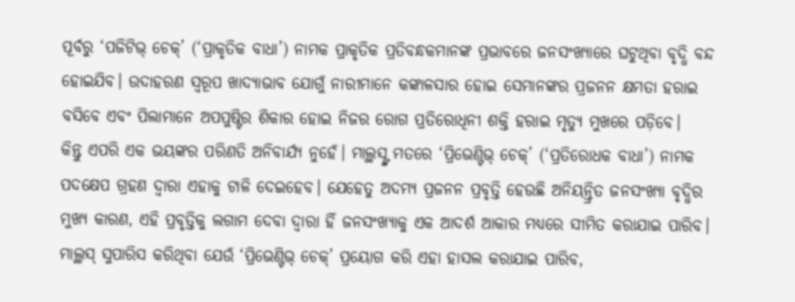ପୂର୍ବରୁ ‘ପଜିଟିଭ୍ ଚେକ୍’ (‘ପ୍ରାକୃତିକ ବାଧା’) ନାମକ ପ୍ରାକୃତିକ ପ୍ରତିବନ୍ଧକମାନଙ୍କ ପ୍ରଭାବରେ ଜନସଂଖ୍ୟାରେ ଘଟୁଥିବା ବୃଦ୍ଧି ବନ୍ଦ ହୋଇଯିବ। ଉଦାହରଣ ସ୍ବରୂପ ଖାଦ୍ୟାଭାବ ଯୋଗୁଁ ନାରୀମାନେ କଙ୍କାଳସାର ହୋଇ ସେମାନଙ୍କର ପ୍ରଜନନ କ୍ଷମତା ହରାଇ ବସିବେ ଏବଂ ପିଲାମାନେ ଅପପୁଷ୍ଟିର ଶିକାର ହୋଇ ନିଜର ରୋଗ ପ୍ରତିରୋଧିନୀ ଶକ୍ତି ହରାଇ ମୃତ୍ୟୁ ମୁଖରେ ପଡ଼ିବେ।
କିନ୍ତୁ ଏପରି ଏକ ଭୟଙ୍କର ପରିଣତି ଅନିବାର୍ଯ୍ୟ ନୁହେଁ। ମାଲ୍ଥସ୍ଙ୍କ ମତରେ ‘ପ୍ରିଭେଣ୍ଟିଭ୍ ଚେକ୍’ (‘ପ୍ରତିରୋଧକ ବାଧା’) ନାମକ ପଦକ୍ଷେପ ଗ୍ରହଣ ଦ୍ବାରା ଏହାକୁ ଟାଳି ଦେଇହେବ। ଯେହେତୁ ଅଦମ୍ୟ ପ୍ରଜନନ ପ୍ରବୃତ୍ତି ହେଉଛି ଅନିୟନ୍ତ୍ରିତ ଜନସଂଖ୍ୟା ବୃଦ୍ଧିର ମୁଖ୍ୟ କାରଣ, ଏହି ପ୍ରବୃତ୍ତିକୁ ଲଗାମ ଦେବା ଦ୍ବାରା ହିଁ ଜନସଂଖ୍ୟାକୁ ଏକ ଆଦର୍ଶ ଆକାର ମଧ୍ୟରେ ସୀମିତ କରାଯାଇ ପାରିବ। ମାଲ୍ଥସ୍ ସୁପାରିସ କରିଥିବା ଯେଉଁ ‘ପ୍ରିଭେଣ୍ଟିଭ୍ ଚେକ୍’ ପ୍ରୟୋଗ କରି ଏହା ହାସଲ କରାଯାଇ ପାରିବ,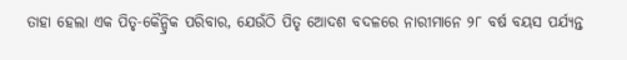ତାହା ହେଲା ଏକ ପିତୃ-କୈନ୍ଦ୍ରିକ ପରିବାର, ଯେଉଁଠି ପିତୃ ଆେଦଶ ବଦଳରେ ନାରୀମାନେ ୨୮ ବର୍ଷ ବୟସ ପର୍ଯ୍ୟନ୍ତ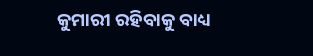କୁମାରୀ ରହିବାକୁ ବାଧ୍ୟ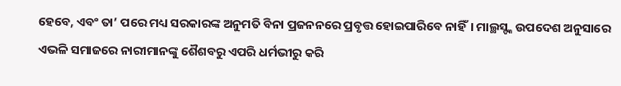ହେବେ, ଏବଂ ତା’ ପରେ ମଧ୍ୟ ସରକାରଙ୍କ ଅନୁମତି ବିନା ପ୍ରଜନନରେ ପ୍ରବୃତ୍ତ ହୋଇପାରିବେ ନାହିଁ। ମାଲ୍ଥସ୍ଙ୍କ ଉପଦେଶ ଅନୁସାରେ ଏଭଳି ସମାଜରେ ନାରୀମାନଙ୍କୁ ଶୈଶବରୁ ଏପରି ଧର୍ମଭୀରୁ କରି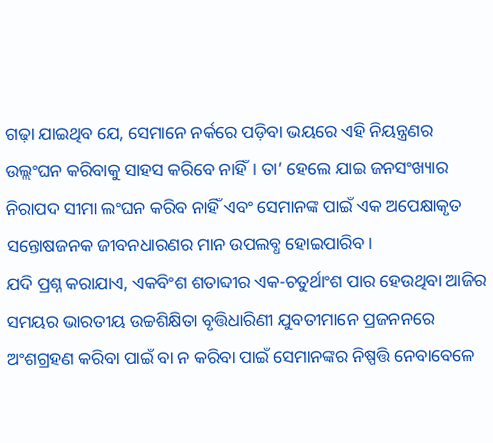ଗଢ଼ା ଯାଇଥିବ ଯେ, ସେମାନେ ନର୍କରେ ପଡ଼ିବା ଭୟରେ ଏହି ନିୟନ୍ତ୍ରଣର ଉଲ୍ଲଂଘନ କରିବାକୁ ସାହସ କରିବେ ନାହିଁ। ତା’ ହେଲେ ଯାଇ ଜନସଂଖ୍ୟାର ନିରାପଦ ସୀମା ଲଂଘନ କରିବ ନାହିଁ ଏବଂ ସେମାନଙ୍କ ପାଇଁ ଏକ ଅପେକ୍ଷାକୃତ ସନ୍ତୋଷଜନକ ଜୀବନଧାରଣର ମାନ ଉପଲବ୍ଧ ହୋଇପାରିବ।
ଯଦି ପ୍ରଶ୍ନ କରାଯାଏ, ଏକବିଂଶ ଶତାବ୍ଦୀର ଏକ-ଚତୁର୍ଥାଂଶ ପାର ହେଉଥିବା ଆଜିର ସମୟର ଭାରତୀୟ ଉଚ୍ଚଶିକ୍ଷିତା ବୃତ୍ତିଧାରିଣୀ ଯୁବତୀମାନେ ପ୍ରଜନନରେ ଅଂଶଗ୍ରହଣ କରିବା ପାଇଁ ବା ନ କରିବା ପାଇଁ ସେମାନଙ୍କର ନିଷ୍ପତ୍ତି ନେବାବେଳେ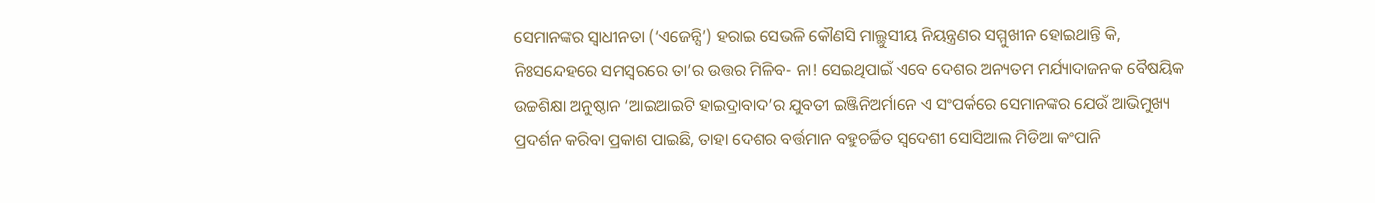ସେମାନଙ୍କର ସ୍ବାଧୀନତା (‘ଏଜେନ୍ସି’) ହରାଇ ସେଭଳି କୌଣସି ମାଲ୍ଥୁସୀୟ ନିୟନ୍ତ୍ରଣର ସମ୍ମୁଖୀନ ହୋଇଥାନ୍ତି କି, ନିଃସନ୍ଦେହରେ ସମସ୍ବରରେ ତା’ର ଉତ୍ତର ମିଳିବ- ନା! ସେଇଥିପାଇଁ ଏବେ ଦେଶର ଅନ୍ୟତମ ମର୍ଯ୍ୟାଦାଜନକ ବୈଷୟିକ ଉଚ୍ଚଶିକ୍ଷା ଅନୁଷ୍ଠାନ ‘ଆଇଆଇଟି ହାଇଦ୍ରାବାଦ’ର ଯୁବତୀ ଇଞ୍ଜିନିଅର୍ମାନେ ଏ ସଂପର୍କରେ ସେମାନଙ୍କର ଯେଉଁ ଆଭିମୁଖ୍ୟ ପ୍ରଦର୍ଶନ କରିବା ପ୍ରକାଶ ପାଇଛି, ତାହା ଦେଶର ବର୍ତ୍ତମାନ ବହୁଚର୍ଚ୍ଚିତ ସ୍ବଦେଶୀ ସୋସିଆଲ ମିଡିଆ କଂପାନି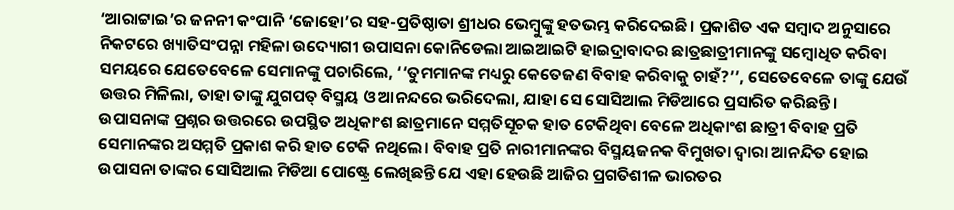‘ଆରାଟ୍ଟାଇ’ର ଜନନୀ କଂପାନି ‘ଜୋହୋ’ର ସହ-ପ୍ରତିଷ୍ଠାତା ଶ୍ରୀଧର ଭେମ୍ବୁଙ୍କୁ ହତଭମ୍ଭ କରିଦେଇଛି। ପ୍ରକାଶିତ ଏକ ସମ୍ବାଦ ଅନୁସାରେ ନିକଟରେ ଖ୍ୟାତିସଂପନ୍ନା ମହିଳା ଉଦ୍ୟୋଗୀ ଉପାସନା କୋନିଡେଲା ଆଇଆଇଟି ହାଇଦ୍ରାବାଦର ଛାତ୍ରଛାତ୍ରୀମାନଙ୍କୁ ସମ୍ବୋଧିତ କରିବା ସମୟରେ ଯେତେବେଳେ ସେମାନଙ୍କୁ ପଚାରିଲେ, ‘‘ତୁମମାନଙ୍କ ମଧ୍ୟରୁ କେତେଜଣ ବିବାହ କରିବାକୁ ଚାହଁ?’’, ସେତେବେଳେ ତାଙ୍କୁ ଯେଉଁ ଉତ୍ତର ମିଳିଲା, ତାହା ତାଙ୍କୁ ଯୁଗପତ୍ ବିସ୍ମୟ ଓ ଆନନ୍ଦରେ ଭରିଦେଲା, ଯାହା ସେ ସୋସିଆଲ ମିଡିଆରେ ପ୍ରସାରିତ କରିଛନ୍ତି।
ଉପାସନାଙ୍କ ପ୍ରଶ୍ନର ଉତ୍ତରରେ ଉପସ୍ଥିତ ଅଧିକାଂଶ ଛାତ୍ରମାନେ ସମ୍ମତିସୂଚକ ହାତ ଟେକିଥିବା ବେଳେ ଅଧିକାଂଶ ଛାତ୍ରୀ ବିବାହ ପ୍ରତି ସେମାନଙ୍କର ଅସମ୍ମତି ପ୍ରକାଶ କରି ହାତ ଟେକି ନଥିଲେ। ବିବାହ ପ୍ରତି ନାରୀମାନଙ୍କର ବିସ୍ମୟଜନକ ବିମୁଖତା ଦ୍ବାରା ଆନନ୍ଦିତ ହୋଇ ଉପାସନା ତାଙ୍କର ସୋସିଆଲ ମିଡିଆ ପୋଷ୍ଟ୍ରେ ଲେଖିଛନ୍ତି ଯେ ଏହା ହେଉଛି ଆଜିର ପ୍ରଗତିଶୀଳ ଭାରତର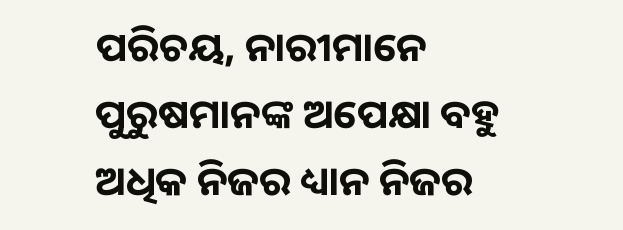ପରିଚୟ, ନାରୀମାନେ ପୁରୁଷମାନଙ୍କ ଅପେକ୍ଷା ବହୁ ଅଧିକ ନିଜର ଧ୍ୟାନ ନିଜର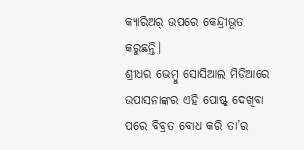କ୍ୟାରିଅର୍ ଉପରେ କେନ୍ଦ୍ରୀଭୂତ କରୁଛନ୍ତି।
ଶ୍ରୀଧର ଭେମ୍ବୁ ସୋସିଆଲ ମିଡିଆରେ ଉପାସନାଙ୍କର ଏହି ପୋଷ୍ଟ୍ ଦେଖିବା ପରେ ବିବ୍ରତ ବୋଧ କରି ତା’ର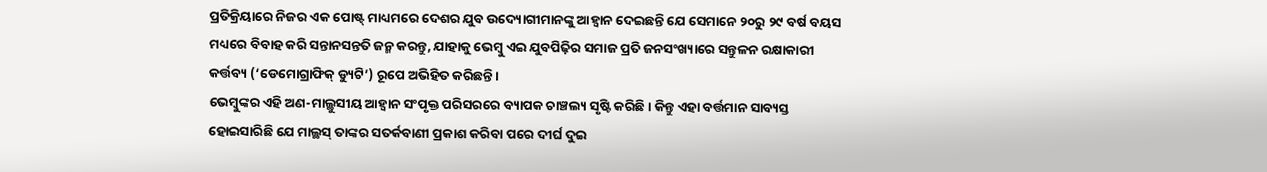ପ୍ରତିକ୍ରିୟାରେ ନିଜର ଏକ ପୋଷ୍ଟ୍ ମାଧ୍ୟମରେ ଦେଶର ଯୁବ ଉଦ୍ୟୋଗୀମାନଙ୍କୁ ଆହ୍ବାନ ଦେଇଛନ୍ତି ଯେ ସେମାନେ ୨୦ରୁ ୨୯ ବର୍ଷ ବୟସ ମଧ୍ୟରେ ବିବାହ କରି ସନ୍ତାନସନ୍ତତି ଜନ୍ମ କରନ୍ତୁ, ଯାହାକୁ ଭେମ୍ବୁ ଏଇ ଯୁବପିଢ଼ିର ସମାଜ ପ୍ରତି ଜନସଂଖ୍ୟାରେ ସନ୍ତୁଳନ ରକ୍ଷାକାରୀ କର୍ତ୍ତବ୍ୟ (‘ଡେମୋଗ୍ରାଫିକ୍ ଡ୍ୟୁଟି’) ରୂପେ ଅଭିହିତ କରିଛନ୍ତି।
ଭେମ୍ବୁଙ୍କର ଏହି ଅଣ-ମାଲ୍ଥୁସୀୟ ଆହ୍ବାନ ସଂପୃକ୍ତ ପରିସରରେ ବ୍ୟାପକ ଚାଞ୍ଚଲ୍ୟ ସୃଷ୍ଟି କରିଛି। କିନ୍ତୁ ଏହା ବର୍ତ୍ତମାନ ସାବ୍ୟସ୍ତ ହୋଇସାରିଛି ଯେ ମାଲ୍ଥସ୍ ତାଙ୍କର ସତର୍କବାଣୀ ପ୍ରକାଶ କରିବା ପରେ ଦୀର୍ଘ ଦୁଇ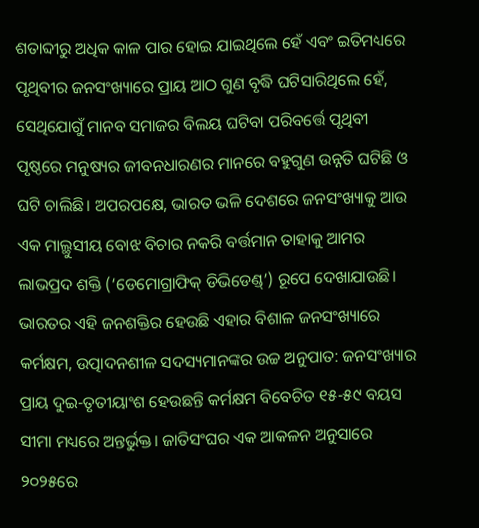ଶତାବ୍ଦୀରୁ ଅଧିକ କାଳ ପାର ହୋଇ ଯାଇଥିଲେ ହେଁ ଏବଂ ଇତିମଧ୍ୟରେ ପୃଥିବୀର ଜନସଂଖ୍ୟାରେ ପ୍ରାୟ ଆଠ ଗୁଣ ବୃଦ୍ଧି ଘଟିସାରିଥିଲେ ହେଁ, ସେଥିଯୋଗୁଁ ମାନବ ସମାଜର ବିଲୟ ଘଟିବା ପରିବର୍ତ୍ତେ ପୃଥିବୀ ପୃଷ୍ଠରେ ମନୁଷ୍ୟର ଜୀବନଧାରଣର ମାନରେ ବହୁଗୁଣ ଉନ୍ନତି ଘଟିଛି ଓ ଘଟି ଚାଲିଛି। ଅପରପକ୍ଷେ, ଭାରତ ଭଳି ଦେଶରେ ଜନସଂଖ୍ୟାକୁ ଆଉ ଏକ ମାଲ୍ଥୁସୀୟ ବୋଝ ବିଚାର ନକରି ବର୍ତ୍ତମାନ ତାହାକୁ ଆମର ଲାଭପ୍ରଦ ଶକ୍ତି (‘ଡେମୋଗ୍ରାଫିକ୍ ଡିଭିଡେଣ୍ଡ୍’) ରୂପେ ଦେଖାଯାଉଛି।
ଭାରତର ଏହି ଜନଶକ୍ତିର ହେଉଛି ଏହାର ବିଶାଳ ଜନସଂଖ୍ୟାରେ କର୍ମକ୍ଷମ, ଉତ୍ପାଦନଶୀଳ ସଦସ୍ୟମାନଙ୍କର ଉଚ୍ଚ ଅନୁପାତ: ଜନସଂଖ୍ୟାର ପ୍ରାୟ ଦୁଇ-ତୃତୀୟାଂଶ ହେଉଛନ୍ତି କର୍ମକ୍ଷମ ବିବେଚିତ ୧୫-୫୯ ବୟସ ସୀମା ମଧ୍ୟରେ ଅନ୍ତର୍ଭୁକ୍ତ। ଜାତିସଂଘର ଏକ ଆକଳନ ଅନୁସାରେ ୨୦୨୫ରେ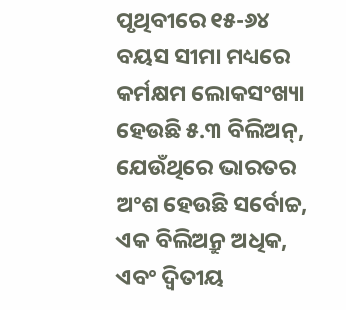ପୃଥିବୀରେ ୧୫-୬୪ ବୟସ ସୀମା ମଧ୍ୟରେ କର୍ମକ୍ଷମ ଲୋକସଂଖ୍ୟା ହେଉଛି ୫.୩ ବିଲିଅନ୍, ଯେଉଁଥିରେ ଭାରତର ଅଂଶ ହେଉଛି ସର୍ବୋଚ୍ଚ, ଏକ ବିଲିଅନ୍ରୁ ଅଧିକ, ଏବଂ ଦ୍ବିତୀୟ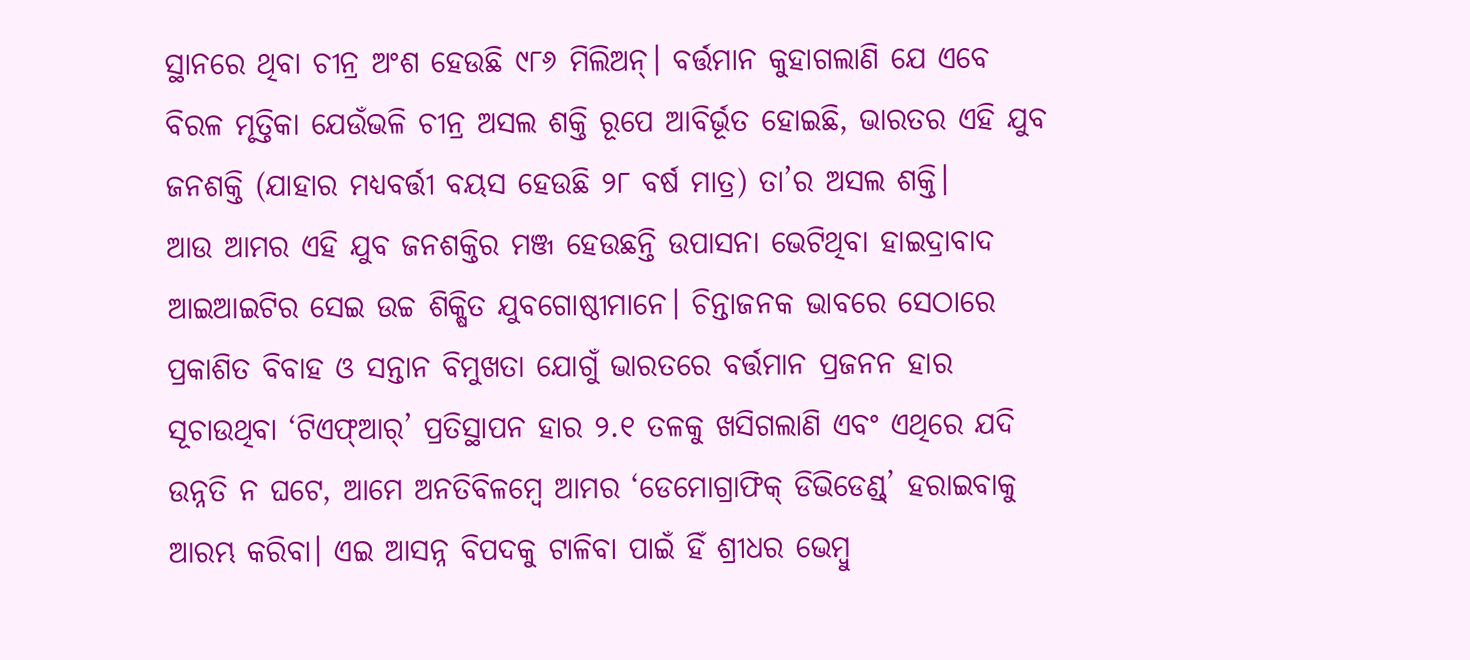ସ୍ଥାନରେ ଥିବା ଚୀନ୍ର ଅଂଶ ହେଉଛି ୯୮୬ ମିଲିଅନ୍। ବର୍ତ୍ତମାନ କୁହାଗଲାଣି ଯେ ଏବେ ବିରଳ ମୃତ୍ତିକା ଯେଉଁଭଳି ଚୀନ୍ର ଅସଲ ଶକ୍ତି ରୂପେ ଆବିର୍ଭୂତ ହୋଇଛି, ଭାରତର ଏହି ଯୁବ ଜନଶକ୍ତି (ଯାହାର ମଧ୍ୟବର୍ତ୍ତୀ ବୟସ ହେଉଛି ୨୮ ବର୍ଷ ମାତ୍ର) ତା’ର ଅସଲ ଶକ୍ତି।
ଆଉ ଆମର ଏହି ଯୁବ ଜନଶକ୍ତିର ମଞ୍ଜ ହେଉଛନ୍ତି ଉପାସନା ଭେଟିଥିବା ହାଇଦ୍ରାବାଦ ଆଇଆଇଟିର ସେଇ ଉଚ୍ଚ ଶିକ୍ଷିତ ଯୁବଗୋଷ୍ଠୀମାନେ। ଚିନ୍ତାଜନକ ଭାବରେ ସେଠାରେ ପ୍ରକାଶିତ ବିବାହ ଓ ସନ୍ତାନ ବିମୁଖତା ଯୋଗୁଁ ଭାରତରେ ବର୍ତ୍ତମାନ ପ୍ରଜନନ ହାର ସୂଚାଉଥିବା ‘ଟିଏଫ୍ଆର୍’ ପ୍ରତିସ୍ଥାପନ ହାର ୨.୧ ତଳକୁ ଖସିଗଲାଣି ଏବଂ ଏଥିରେ ଯଦି ଉନ୍ନତି ନ ଘଟେ, ଆମେ ଅନତିବିଳମ୍ବେ ଆମର ‘ଡେମୋଗ୍ରାଫିକ୍ ଡିଭିଡେଣ୍ଡ୍’ ହରାଇବାକୁ ଆରମ୍ଭ କରିବା। ଏଇ ଆସନ୍ନ ବିପଦକୁ ଟାଳିବା ପାଇଁ ହିଁ ଶ୍ରୀଧର ଭେମ୍ବୁ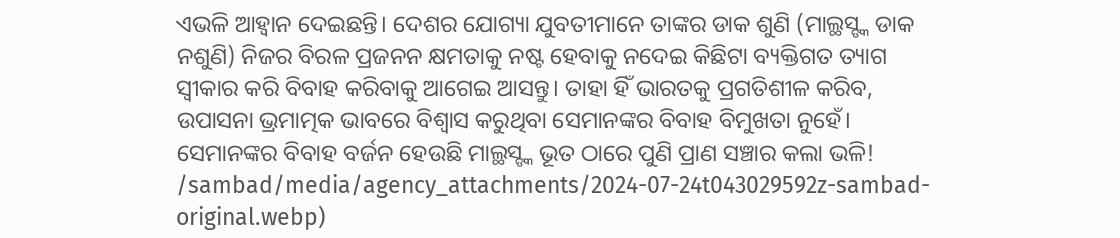ଏଭଳି ଆହ୍ବାନ ଦେଇଛନ୍ତି। ଦେଶର ଯୋଗ୍ୟା ଯୁବତୀମାନେ ତାଙ୍କର ଡାକ ଶୁଣି (ମାଲ୍ଥସ୍ଙ୍କ ଡାକ ନଶୁଣି) ନିଜର ବିରଳ ପ୍ରଜନନ କ୍ଷମତାକୁ ନଷ୍ଟ ହେବାକୁ ନଦେଇ କିଛିଟା ବ୍ୟକ୍ତିଗତ ତ୍ୟାଗ ସ୍ବୀକାର କରି ବିବାହ କରିବାକୁ ଆଗେଇ ଆସନ୍ତୁ। ତାହା ହିଁ ଭାରତକୁ ପ୍ରଗତିଶୀଳ କରିବ, ଉପାସନା ଭ୍ରମାତ୍ମକ ଭାବରେ ବିଶ୍ବାସ କରୁଥିବା ସେମାନଙ୍କର ବିବାହ ବିମୁଖତା ନୁହେଁ। ସେମାନଙ୍କର ବିବାହ ବର୍ଜନ ହେଉଛି ମାଲ୍ଥସ୍ଙ୍କ ଭୂତ ଠାରେ ପୁଣି ପ୍ରାଣ ସଞ୍ଚାର କଲା ଭଳି!
/sambad/media/agency_attachments/2024-07-24t043029592z-sambad-original.webp)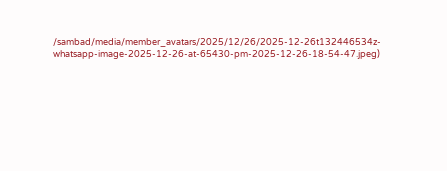/sambad/media/member_avatars/2025/12/26/2025-12-26t132446534z-whatsapp-image-2025-12-26-at-65430-pm-2025-12-26-18-54-47.jpeg)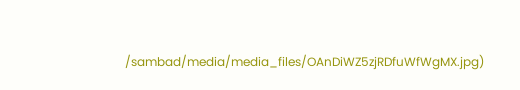/sambad/media/media_files/OAnDiWZ5zjRDfuWfWgMX.jpg)